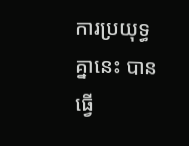ការប្រយុទ្ធគ្នានេះ បានធ្វើ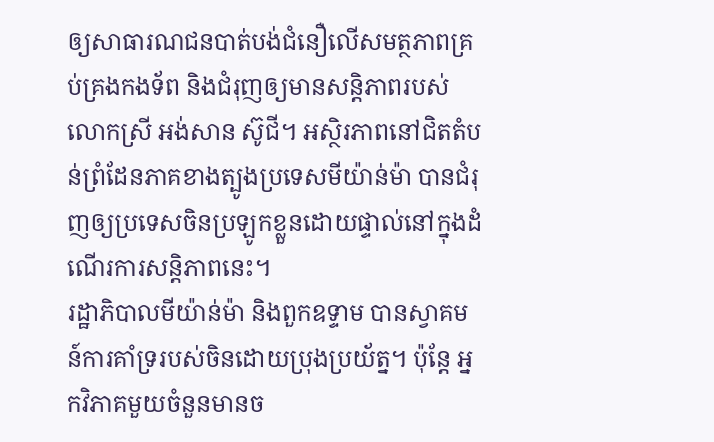ឲ្យសាធារណជនបាត់បង់ជំនឿលើសមត្ថភាពគ្រប់គ្រងកងទ័ព និងជំរុញឲ្យមានសន្តិភាពរបស់លោកស្រី អង់សាន ស៊ូជី។ អស្ថិរភាពនៅជិតតំបន់ព្រំដែនភាគខាងត្បូងប្រទេសមីយ៉ាន់ម៉ា បានជំរុញឲ្យប្រទេសចិនប្រឡូកខ្លួនដោយផ្ទាល់នៅក្នុងដំណើរការសន្តិភាពនេះ។
រដ្ឋាភិបាលមីយ៉ាន់ម៉ា និងពួកឧទ្ទាម បានស្វាគមន៍ការគាំទ្ររបស់ចិនដោយប្រុងប្រយ័ត្ន។ ប៉ុន្តែ អ្នកវិភាគមួយចំនួនមានច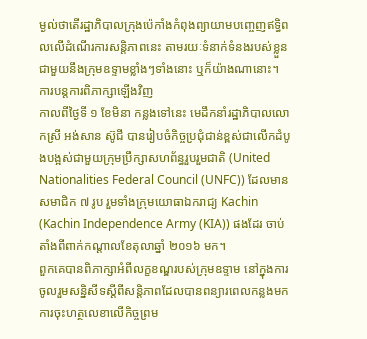ម្ងល់ថាតើរដ្ឋាភិបាលក្រុងប៉េកាំងកំពុងព្យាយាមបញ្ចេញឥទ្ធិពលលើដំណើរការសន្តិភាពនេះ តាមរយៈទំនាក់ទំនងរបស់ខ្លួនជាមួយនឹងក្រុមឧទ្ទាមខ្លាំងៗទាំងនោះ ឬក៏យ៉ាងណានោះ។
ការបន្តការពិភាក្សាឡើងវិញ
កាលពីថ្ងៃទី ១ ខែមិនា កន្លងទៅនេះ មេដឹកនាំរដ្ឋាភិបាលលោកស្រី អង់សាន ស៊ូជី បានរៀបចំកិច្ចប្រជុំជាន់ខ្ពស់ជាលើកដំបូងបង្អស់ជាមួយក្រុមប្រឹក្សាសហព័ន្ធរួបរួមជាតិ (United Nationalities Federal Council (UNFC)) ដែលមានសមាជិក ៧ រូប រួមទាំងក្រុមយោធាឯករាជ្យ Kachin (Kachin Independence Army (KIA)) ផងដែរ ចាប់តាំងពីពាក់កណ្ដាលខែតុលាឆ្នាំ ២០១៦ មក។
ពួកគេបានពិភាក្សាអំពីលក្ខខណ្ឌរបស់ក្រុមឧទ្ទាម នៅក្នុងការចូលរួមសន្និសីទស្ដីពីសន្តិភាពដែលបានពន្យារពេលកន្លងមក ការចុះហត្ថលេខាលើកិច្ចព្រម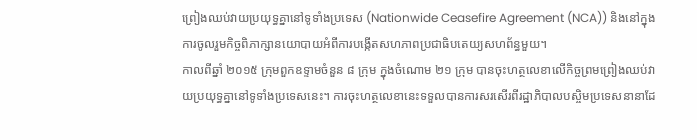ព្រៀងឈប់វាយប្រយុទ្ធគ្នានៅទូទាំងប្រទេស (Nationwide Ceasefire Agreement (NCA)) និងនៅក្នុងការចូលរួមកិច្ចពិភាក្សានយោបាយអំពីការបង្កើតសហភាពប្រជាធិបតេយ្យសហព័ន្ធមួយ។
កាលពីឆ្នាំ ២០១៥ ក្រុមពួកឧទ្ទាមចំនួន ៨ ក្រុម ក្នុងចំណោម ២១ ក្រុម បានចុះហត្ថលេខាលើកិច្ចព្រមព្រៀងឈប់វាយប្រយុទ្ធគ្នានៅទូទាំងប្រទេសនេះ។ ការចុះហត្ថលេខានេះទទួលបានការសរសើរពីរដ្ឋាភិបាលបស្ចិមប្រទេសនានាដែ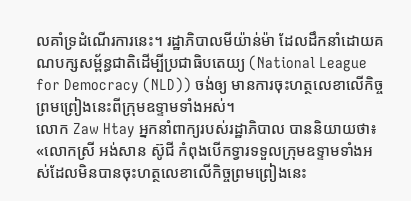លគាំទ្រដំណើរការនេះ។ រដ្ឋាភិបាលមីយ៉ាន់ម៉ា ដែលដឹកនាំដោយគណបក្សសម្ព័ន្ធជាតិដើម្បីប្រជាធិបតេយ្យ (National League for Democracy (NLD)) ចង់ឲ្យ មានការចុះហត្ថលេខាលើកិច្ចព្រមព្រៀងនេះពីក្រុមឧទ្ទាមទាំងអស់។
លោក Zaw Htay អ្នកនាំពាក្យរបស់រដ្ឋាភិបាល បាននិយាយថា៖ «លោកស្រី អង់សាន ស៊ូជី កំពុងបើកទ្វារទទួលក្រុមឧទ្ទាមទាំងអស់ដែលមិនបានចុះហត្ថលេខាលើកិច្ចព្រមព្រៀងនេះ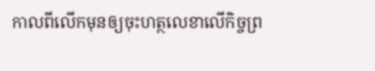កាលពីលើកមុនឲ្យចុះហត្ថលេខាលើកិច្ចព្រ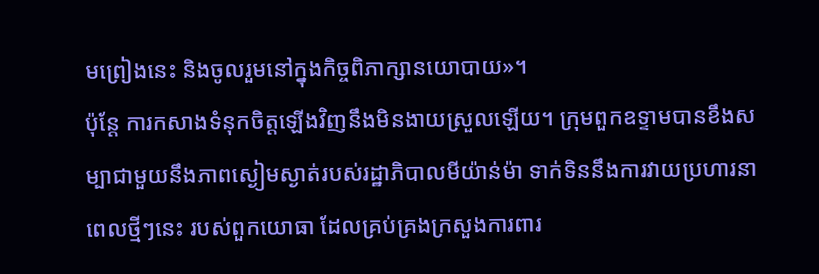មព្រៀងនេះ និងចូលរួមនៅក្នុងកិច្ចពិភាក្សានយោបាយ»។
ប៉ុន្តែ ការកសាងទំនុកចិត្តឡើងវិញនឹងមិនងាយស្រួលឡើយ។ ក្រុមពួកឧទ្ទាមបានខឹងសម្បាជាមួយនឹងភាពស្ងៀមស្ងាត់របស់រដ្ឋាភិបាលមីយ៉ាន់ម៉ា ទាក់ទិននឹងការវាយប្រហារនាពេលថ្មីៗនេះ របស់ពួកយោធា ដែលគ្រប់គ្រងក្រសួងការពារ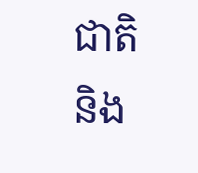ជាតិ និង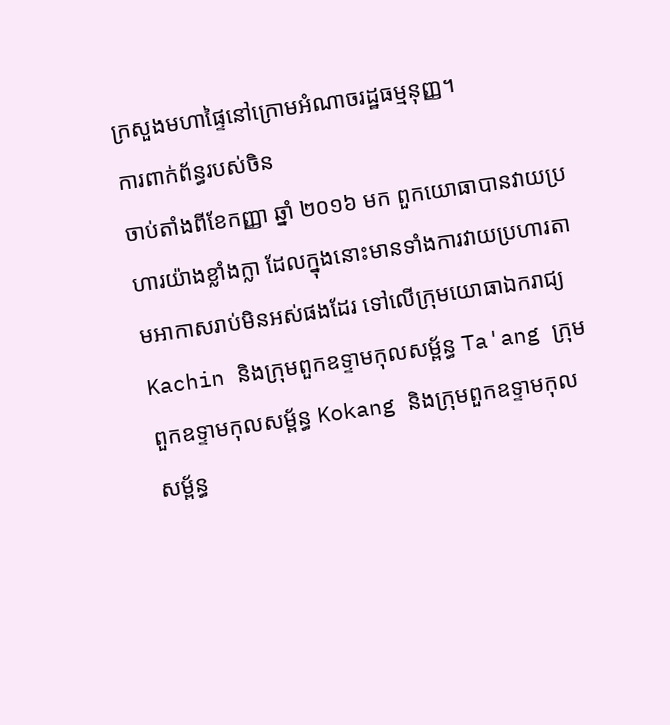ក្រសួងមហាផ្ទៃនៅក្រោមអំណាចរដ្ឋធម្មនុញ្ញ។
ការពាក់ព័ន្ធរបស់ចិន
ចាប់តាំងពីខែកញ្ញា ឆ្នាំ ២០១៦ មក ពួកយោធាបានវាយប្រហារយ៉ាងខ្លាំងក្លា ដែលក្នុងនោះមានទាំងការវាយប្រហារតាមអាកាសរាប់មិនអស់ផងដែរ ទៅលើក្រុមយោធាឯករាជ្យ Kachin និងក្រុមពួកឧទ្ទាមកុលសម្ព័ន្ធ Ta'ang ក្រុមពួកឧទ្ទាមកុលសម្ព័ន្ធ Kokang និងក្រុមពួកឧទ្ទាមកុលសម្ព័ន្ធ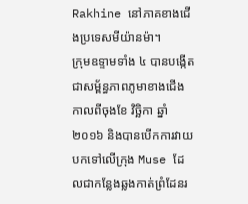Rakhine នៅភាគខាងជើងប្រទេសមីយ៉ានម៉ា។
ក្រុមឧទ្ទាមទាំង ៤ បានបង្កើតជាសម្ព័ន្ធភាពភូមាខាងជើង កាលពីចុងខែ វិច្ឆិកា ឆ្នាំ ២០១៦ និងបានបើកការវាយបកទៅលើក្រុង Muse ដែលជាកន្លែងឆ្លងកាត់ព្រំដែនរ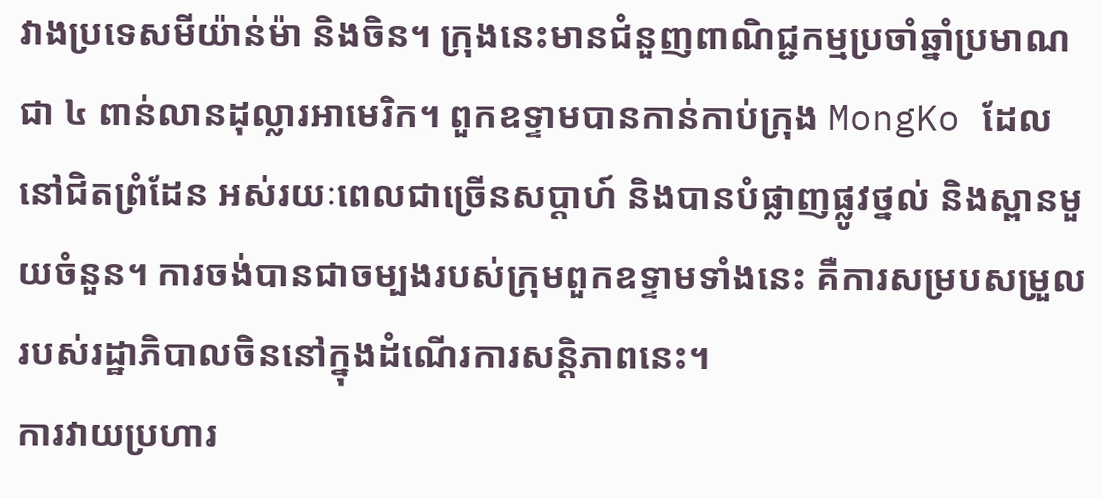វាងប្រទេសមីយ៉ាន់ម៉ា និងចិន។ ក្រុងនេះមានជំនួញពាណិជ្ជកម្មប្រចាំឆ្នាំប្រមាណជា ៤ ពាន់លានដុល្លារអាមេរិក។ ពួកឧទ្ទាមបានកាន់កាប់ក្រុង MongKo ដែលនៅជិតព្រំដែន អស់រយៈពេលជាច្រើនសប្ដាហ៍ និងបានបំផ្លាញផ្លូវថ្នល់ និងស្ពានមួយចំនួន។ ការចង់បានជាចម្បងរបស់ក្រុមពួកឧទ្ទាមទាំងនេះ គឺការសម្របសម្រួលរបស់រដ្ឋាភិបាលចិននៅក្នុងដំណើរការសន្តិភាពនេះ។
ការវាយប្រហារ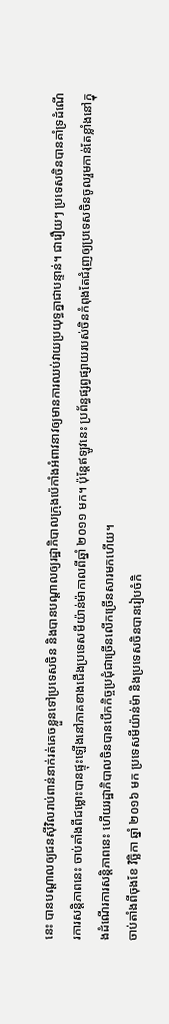នេះ បានបណ្ដាលឲ្យជនស៊ីវិលរាប់ពាន់នាក់រត់គេចខ្លួនទៅប្រទេសចិន និងបានបណ្ដាលឲ្យរដ្ឋាភិបាលក្រុងប៉េកាំងអំពាវនាវឲ្យមានការឈប់វាយប្រយុទ្ធគ្នាជាបន្ទាន់។ ជារឿយៗ ប្រទេសចិនបានគាំទ្រដំណើរការសន្តិភាពនេះ ចាប់តាំងពីជម្លោះបានផ្ទុះឡើងនៅភាគខាងជើងប្រទេសមីយ៉ាន់ម៉ាកាលពីឆ្នាំ ២០១១ មក។ ប៉ុន្តែឥឡូវនេះ ប្រព័ន្ធផ្សព្វផ្សាយរបស់ចិនកំពុងតែជំរុញឲ្យប្រទេសចិនចូលរួមកាន់តែខ្លាំងនៅក្នុងដំណើរការសន្តិភាពនេះ ហើយរដ្ឋាភិបាលចិនបានបើកកិច្ចប្រជុំជាច្រើនលើកច្រើនសារមកហើយ។
ចាប់តាំងពីចុងខែ វិច្ឆិកា ឆ្នាំ ២០១៦ មក ប្រទេសមីយ៉ាន់ម៉ា និងប្រទេសចិនបានរៀបចំកិ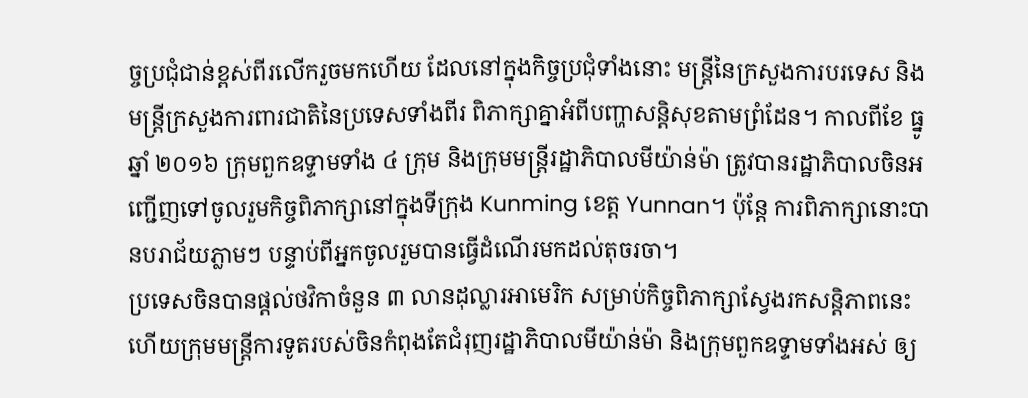ច្ចប្រជុំជាន់ខ្ពស់ពីរលើករួចមកហើយ ដែលនៅក្នុងកិច្ចប្រជុំទាំងនោះ មន្ត្រីនៃក្រសួងការបរទេស និងមន្ត្រីក្រសួងការពារជាតិនៃប្រទេសទាំងពីរ ពិភាក្សាគ្នាអំពីបញ្ហាសន្តិសុខតាមព្រំដែន។ កាលពីខែ ធ្នូ ឆ្នាំ ២០១៦ ក្រុមពួកឧទ្ទាមទាំង ៤ ក្រុម និងក្រុមមន្ត្រីរដ្ឋាភិបាលមីយ៉ាន់ម៉ា ត្រូវបានរដ្ឋាភិបាលចិនអញ្ជើញទៅចូលរួមកិច្ចពិភាក្សានៅក្នុងទីក្រុង Kunming ខេត្ត Yunnan។ ប៉ុន្តែ ការពិភាក្សានោះបានបរាជ័យភ្លាមៗ បន្ទាប់ពីអ្នកចូលរួមបានធ្វើដំណើរមកដល់តុចរចា។
ប្រទេសចិនបានផ្ដល់ថវិកាចំនួន ៣ លានដុល្លារអាមេរិក សម្រាប់កិច្ចពិភាក្សាស្វែងរកសន្តិភាពនេះ ហើយក្រុមមន្ត្រីការទូតរបស់ចិនកំពុងតែជំរុញរដ្ឋាភិបាលមីយ៉ាន់ម៉ា និងក្រុមពួកឧទ្ទាមទាំងអស់ ឲ្យ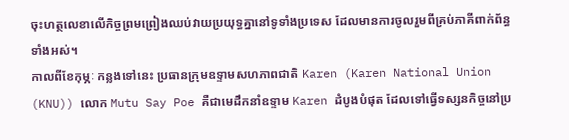ចុះហត្ថលេខាលើកិច្ចព្រមព្រៀងឈប់វាយប្រយុទ្ធគ្នានៅទូទាំងប្រទេស ដែលមានការចូលរួមពីគ្រប់ភាគីពាក់ព័ន្ធទាំងអស់។
កាលពីខែកុម្ភៈ កន្លងទៅនេះ ប្រធានក្រុមឧទ្ទាមសហភាពជាតិ Karen (Karen National Union (KNU)) លោក Mutu Say Poe គឺជាមេដឹកនាំឧទ្ទាម Karen ដំបូងបំផុត ដែលទៅធ្វើទស្សនកិច្ចនៅប្រ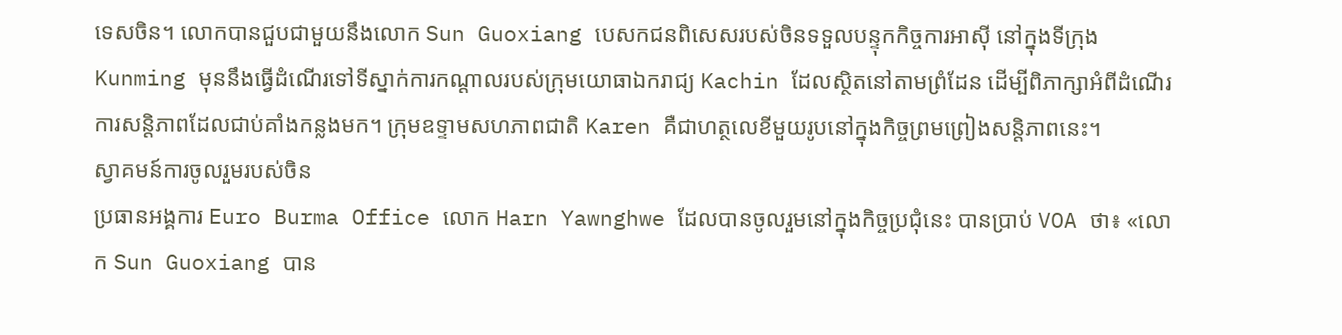ទេសចិន។ លោកបានជួបជាមួយនឹងលោក Sun Guoxiang បេសកជនពិសេសរបស់ចិនទទួលបន្ទុកកិច្ចការអាស៊ី នៅក្នុងទីក្រុង Kunming មុននឹងធ្វើដំណើរទៅទីស្នាក់ការកណ្ដាលរបស់ក្រុមយោធាឯករាជ្យ Kachin ដែលស្ថិតនៅតាមព្រំដែន ដើម្បីពិភាក្សាអំពីដំណើរការសន្តិភាពដែលជាប់គាំងកន្លងមក។ ក្រុមឧទ្ទាមសហភាពជាតិ Karen គឺជាហត្ថលេខីមួយរូបនៅក្នុងកិច្ចព្រមព្រៀងសន្តិភាពនេះ។
ស្វាគមន៍ការចូលរួមរបស់ចិន
ប្រធានអង្គការ Euro Burma Office លោក Harn Yawnghwe ដែលបានចូលរួមនៅក្នុងកិច្ចប្រជុំនេះ បានប្រាប់ VOA ថា៖ «លោក Sun Guoxiang បាន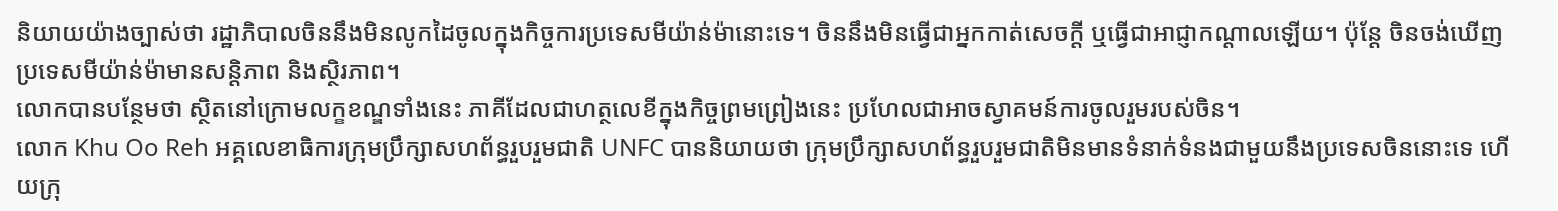និយាយយ៉ាងច្បាស់ថា រដ្ឋាភិបាលចិននឹងមិនលូកដៃចូលក្នុងកិច្ចការប្រទេសមីយ៉ាន់ម៉ានោះទេ។ ចិននឹងមិនធ្វើជាអ្នកកាត់សេចក្ដី ឬធ្វើជាអាជ្ញាកណ្ដាលឡើយ។ ប៉ុន្តែ ចិនចង់ឃើញប្រទេសមីយ៉ាន់ម៉ាមានសន្តិភាព និងស្ថិរភាព។
លោកបានបន្ថែមថា ស្ថិតនៅក្រោមលក្ខខណ្ឌទាំងនេះ ភាគីដែលជាហត្ថលេខីក្នុងកិច្ចព្រមព្រៀងនេះ ប្រហែលជាអាចស្វាគមន៍ការចូលរួមរបស់ចិន។
លោក Khu Oo Reh អគ្គលេខាធិការក្រុមប្រឹក្សាសហព័ន្ធរួបរួមជាតិ UNFC បាននិយាយថា ក្រុមប្រឹក្សាសហព័ន្ធរួបរួមជាតិមិនមានទំនាក់ទំនងជាមួយនឹងប្រទេសចិននោះទេ ហើយក្រុ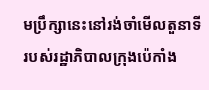មប្រឹក្សានេះនៅរង់ចាំមើលតួនាទីរបស់រដ្ឋាភិបាលក្រុងប៉េកាំង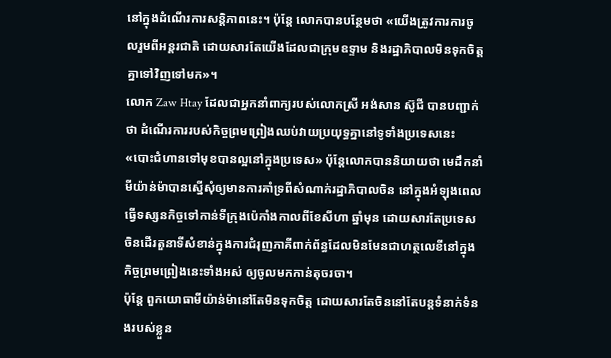នៅក្នុងដំណើរការសន្តិភាពនេះ។ ប៉ុន្តែ លោកបានបន្ថែមថា «យើងត្រូវការការចូលរួមពីអន្តរជាតិ ដោយសារតែយើងដែលជាក្រុមឧទ្ទាម និងរដ្ឋាភិបាលមិនទុកចិត្តគ្នាទៅវិញទៅមក»។
លោក Zaw Htay ដែលជាអ្នកនាំពាក្យរបស់លោកស្រី អង់សាន ស៊ូជី បានបញ្ជាក់ថា ដំណើរការរបស់កិច្ចព្រមព្រៀងឈប់វាយប្រយុទ្ធគ្នានៅទូទាំងប្រទេសនេះ «បោះជំហានទៅមុខបានល្អនៅក្នុងប្រទេស» ប៉ុន្តែលោកបាននិយាយថា មេដឹកនាំមីយ៉ាន់ម៉ាបានស្នើសុំឲ្យមានការគាំទ្រពីសំណាក់រដ្ឋាភិបាលចិន នៅក្នុងអំឡុងពេលធ្វើទស្សនកិច្ចទៅកាន់ទីក្រុងប៉េកាំងកាលពីខែសីហា ឆ្នាំមុន ដោយសារតែប្រទេសចិនដើរតួនាទីសំខាន់ក្នុងការជំរុញភាគីពាក់ព័ន្ធដែលមិនមែនជាហត្ថលេខីនៅក្នុងកិច្ចព្រមព្រៀងនេះទាំងអស់ ឲ្យចូលមកកាន់តុចរចា។
ប៉ុន្តែ ពួកយោធាមីយ៉ាន់ម៉ានៅតែមិនទុកចិត្ត ដោយសារតែចិននៅតែបន្តទំនាក់ទំនងរបស់ខ្លួន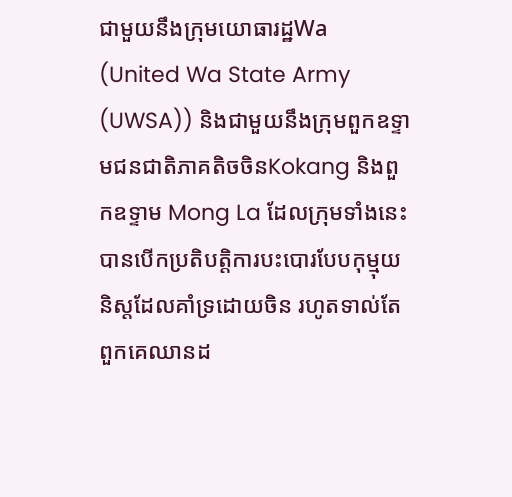ជាមួយនឹងក្រុមយោធារដ្ឋWa (United Wa State Army (UWSA)) និងជាមួយនឹងក្រុមពួកឧទ្ទាមជនជាតិភាគតិចចិនKokang និងពួកឧទ្ទាម Mong La ដែលក្រុមទាំងនេះបានបើកប្រតិបត្តិការបះបោរបែបកុម្មុយនិស្តដែលគាំទ្រដោយចិន រហូតទាល់តែពួកគេឈានដ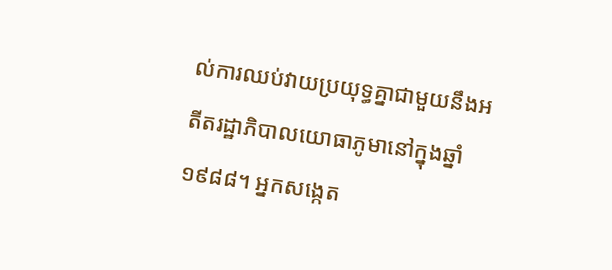ល់ការឈប់វាយប្រយុទ្ធគ្នាជាមួយនឹងអតីតរដ្ឋាភិបាលយោធាភូមានៅក្នុងឆ្នាំ ១៩៨៨។ អ្នកសង្កេត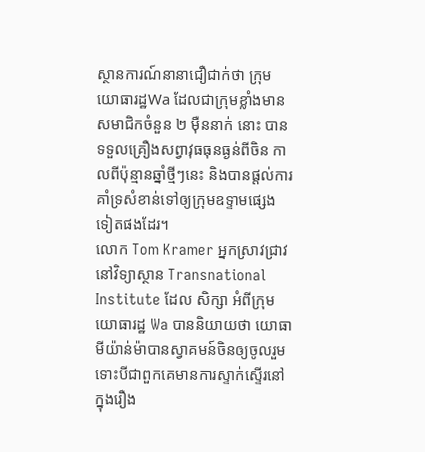ស្ថានការណ៍នានាជឿជាក់ថា ក្រុមយោធារដ្ឋWa ដែលជាក្រុមខ្លាំងមានសមាជិកចំនួន ២ ម៉ឺននាក់ នោះ បានទទួលគ្រឿងសព្វាវុធធុនធ្ងន់ពីចិន កាលពីប៉ុន្មានឆ្នាំថ្មីៗនេះ និងបានផ្ដល់ការគាំទ្រសំខាន់ទៅឲ្យក្រុមឧទ្ទាមផ្សេងទៀតផងដែរ។
លោក Tom Kramer អ្នកស្រាវជ្រាវនៅវិទ្យាស្ថាន Transnational Institute ដែល សិក្សា អំពីក្រុមយោធារដ្ឋ Wa បាននិយាយថា យោធាមីយ៉ាន់ម៉ាបានស្វាគមន៍ចិនឲ្យចូលរួម ទោះបីជាពួកគេមានការស្ទាក់ស្ទើរនៅក្នុងរឿង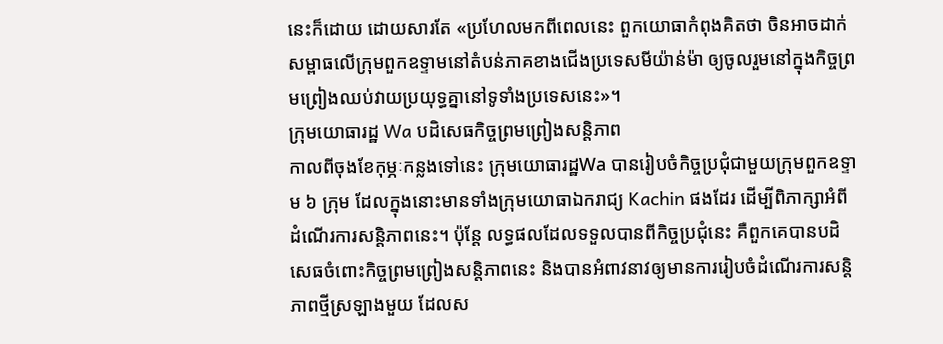នេះក៏ដោយ ដោយសារតែ «ប្រហែលមកពីពេលនេះ ពួកយោធាកំពុងគិតថា ចិនអាចដាក់សម្ពាធលើក្រុមពួកឧទ្ទាមនៅតំបន់ភាគខាងជើងប្រទេសមីយ៉ាន់ម៉ា ឲ្យចូលរួមនៅក្នុងកិច្ចព្រមព្រៀងឈប់វាយប្រយុទ្ធគ្នានៅទូទាំងប្រទេសនេះ»។
ក្រុមយោធារដ្ឋ Wa បដិសេធកិច្ចព្រមព្រៀងសន្តិភាព
កាលពីចុងខែកុម្ភៈកន្លងទៅនេះ ក្រុមយោធារដ្ឋWa បានរៀបចំកិច្ចប្រជុំជាមួយក្រុមពួកឧទ្ទាម ៦ ក្រុម ដែលក្នុងនោះមានទាំងក្រុមយោធាឯករាជ្យ Kachin ផងដែរ ដើម្បីពិភាក្សាអំពីដំណើរការសន្តិភាពនេះ។ ប៉ុន្តែ លទ្ធផលដែលទទួលបានពីកិច្ចប្រជុំនេះ គឺពួកគេបានបដិសេធចំពោះកិច្ចព្រមព្រៀងសន្តិភាពនេះ និងបានអំពាវនាវឲ្យមានការរៀបចំដំណើរការសន្តិភាពថ្មីស្រឡាងមួយ ដែលស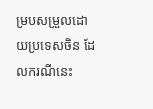ម្របសម្រួលដោយប្រទេសចិន ដែលករណីនេះ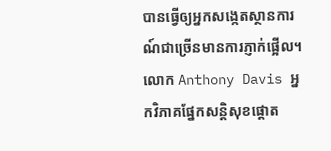បានធ្វើឲ្យអ្នកសង្កេតស្ថានការណ៍ជាច្រើនមានការភ្ញាក់ផ្អើល។
លោក Anthony Davis អ្នកវិភាគផ្នែកសន្តិសុខផ្ដោត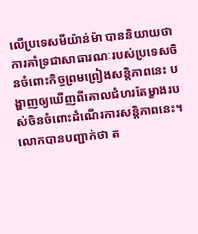លើប្រទេសមីយ៉ាន់ម៉ា បាននិយាយថា ការគាំទ្រជាសាធារណៈរបស់ប្រទេសចិនចំពោះកិច្ចព្រមព្រៀងសន្តិភាពនេះ បង្ហាញឲ្យឃើញពីគោលជំហរតែម្ខាងរបស់ចិនចំពោះដំណើរការសន្តិភាពនេះ។ លោកបានបញ្ជាក់ថា ត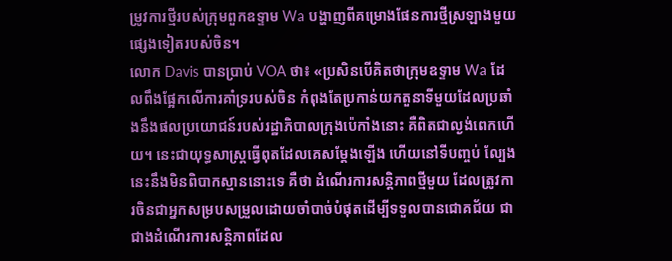ម្រូវការថ្មីរបស់ក្រុមពួកឧទ្ទាម Wa បង្ហាញពីគម្រោងផែនការថ្មីស្រឡាងមួយផ្សេងទៀតរបស់ចិន។
លោក Davis បានប្រាប់ VOA ថា៖ «ប្រសិនបើគិតថាក្រុមឧទ្ទាម Wa ដែលពឹងផ្អែកលើការគាំទ្ររបស់ចិន កំពុងតែប្រកាន់យកតួនាទីមួយដែលប្រឆាំងនឹងផលប្រយោជន៍របស់រដ្ឋាភិបាលក្រុងប៉េកាំងនោះ គឺពិតជាល្ងង់ពេកហើយ។ នេះជាយុទ្ធសាស្ត្រធ្វើពុតដែលគេសម្ដែងឡើង ហើយនៅទីបញ្ចប់ ល្បែងនេះនឹងមិនពិបាកស្មាននោះទេ គឺថា ដំណើរការសន្តិភាពថ្មីមួយ ដែលត្រូវការចិនជាអ្នកសម្របសម្រួលដោយចាំបាច់បំផុតដើម្បីទទួលបានជោគជ័យ ជាជាងដំណើរការសន្តិភាពដែល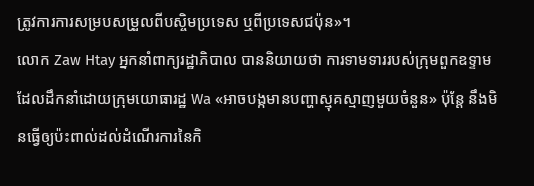ត្រូវការការសម្របសម្រួលពីបស្ចិមប្រទេស ឬពីប្រទេសជប៉ុន»។
លោក Zaw Htay អ្នកនាំពាក្យរដ្ឋាភិបាល បាននិយាយថា ការទាមទាររបស់ក្រុមពួកឧទ្ទាមដែលដឹកនាំដោយក្រុមយោធារដ្ឋ Wa «អាចបង្កមានបញ្ហាស្មុគស្មាញមួយចំនួន» ប៉ុន្តែ នឹងមិនធ្វើឲ្យប៉ះពាល់ដល់ដំណើរការនៃកិ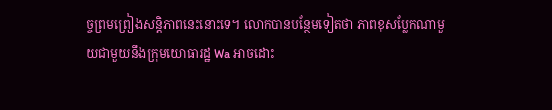ច្ចព្រមព្រៀងសន្តិភាពនេះនោះទេ។ លោកបានបន្ថែមទៀតថា ភាពខុសប្លែកណាមួយជាមួយនឹងក្រុមយោធារដ្ឋ Wa អាចដោះ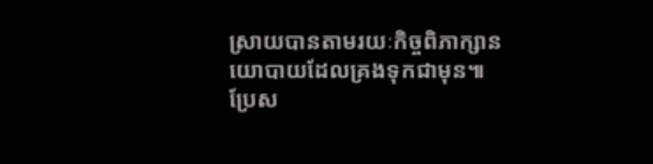ស្រាយបានតាមរយៈកិច្ចពិភាក្សានយោបាយដែលគ្រងទុកជាមុន៕
ប្រែស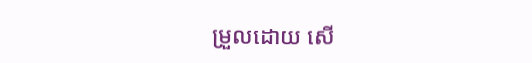ម្រួលដោយ សើ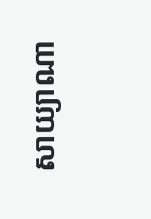សាយ្យាណា